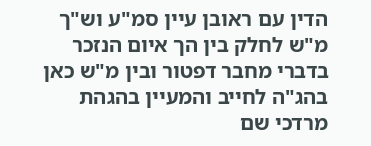הדין עם ראובן עיין סמ"ע וש"ך מ"ש לחלק בין הך איום הנזכר בדברי מחבר דפטור ובין מ"ש כאן בהג"ה לחייב והמעיין בהגהת מרדכי שם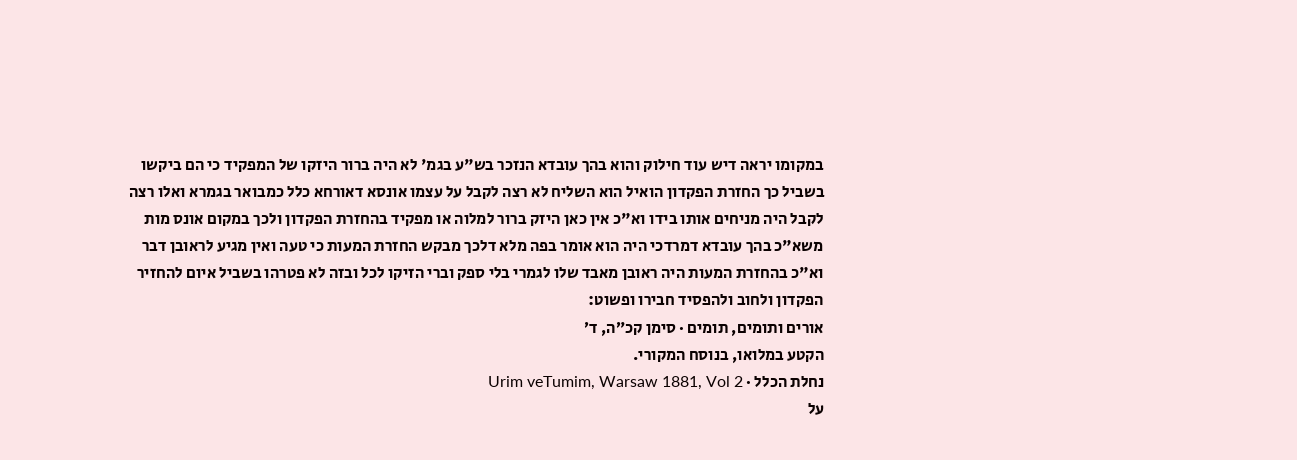במקומו יראה דיש עוד חילוק והוא בהך עובדא הנזכר בש"ע בגמ' לא היה ברור היזקו של המפקיד כי הם ביקשו בשביל כך החזרת הפקדון הואיל הוא השליח לא רצה לקבל על עצמו אונסא דאורחא כלל כמבואר בגמרא ואלו רצה לקבל היה מניחים אותו בידו וא"כ אין כאן היזק ברור למלוה או מפקיד בהחזרת הפקדון ולכך במקום אונס מות משא"כ בהך עובדא דמרדכי היה הוא אומר בפה מלא דלכך מבקש החזרת המעות כי טעה ואין מגיע לראובן דבר וא"כ בהחזרת המעות היה ראובן מאבד שלו לגמרי בלי ספק וברי הזיקו לכל ובזה לא פטרהו בשביל איום להחזיר הפקדון ולחוב ולהפסיד חבירו ופשוט:
אורים ותומים, תומים · סימן קכ״ה, ד׳
הקטע במלואו, בנוסח המקורי.
נחלת הכלל · Urim veTumim, Warsaw 1881, Vol 2
על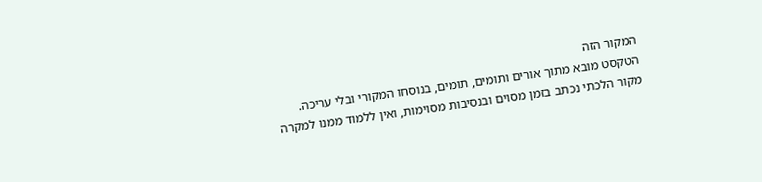המקור הזה
הטקסט מובא מתוך אורים ותומים, תומים, בנוסחו המקורי ובלי עריכה. מקור הלכתי נכתב בזמן מסוים ובנסיבות מסוימות, ואין ללמוד ממנו למקרה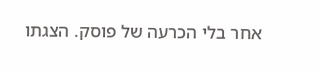אחר בלי הכרעה של פוסק. הצגתו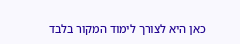כאן היא לצורך לימוד המקור בלבד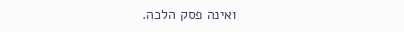ואינה פסק הלכה.